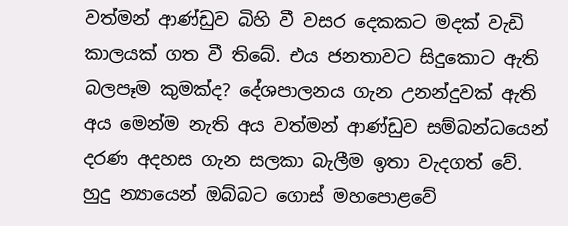වත්මන් ආණ්ඩුව බිහි වී වසර දෙකකට මදක් වැඩි කාලයක් ගත වී තිබේ. එය ජනතාවට සිදුකොට ඇති බලපෑම කුමක්ද? දේශපාලනය ගැන උනන්දුවක් ඇති අය මෙන්ම නැති අය වත්මන් ආණ්ඩුව සම්බන්ධයෙන් දරණ අදහස ගැන සලකා බැලීම ඉතා වැදගත් වේ. හුදු න්‍යායෙන් ඔබ්බට ගොස් මහපොළවේ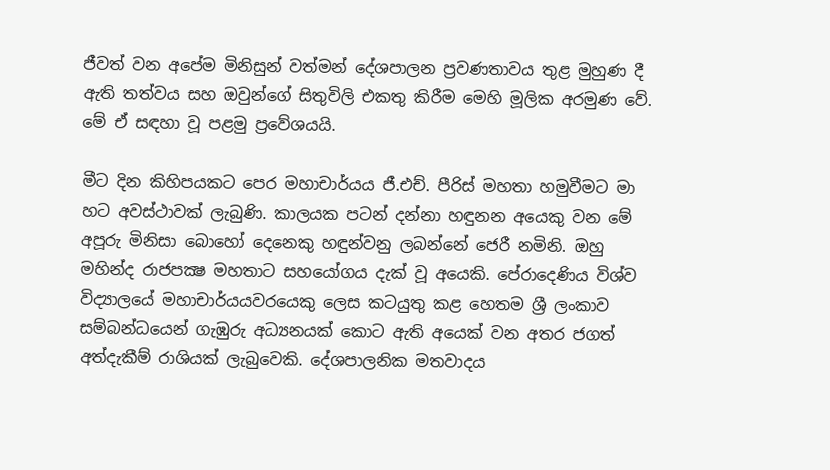ජීවත් වන අපේම මිනිසුන් වත්මන් දේශපාලන ප්‍රවණතාවය තුළ මුහුණ දී ඇති තත්වය සහ ඔවුන්ගේ සිතුවිලි එකතු කිරීම මෙහි මූලික අරමුණ වේ. මේ ඒ සඳහා වූ පළමු ප්‍රවේශයයි.

මීට දින කිහිපයකට පෙර මහාචාර්යය ජී.එච්. පීරිස් මහතා හමුවීමට මා හට අවස්ථාවක් ලැබුණි. කාලයක පටන් දන්නා හඳුනන අයෙකු වන මේ අපූරු මිනිසා බොහෝ දෙනෙකු හඳුන්වනු ලබන්නේ ජෙරී නමිනි. ඔහු මහින්ද රාජපක්‍ෂ මහතාට සහයෝගය දැක් වූ අයෙකි. පේරාදෙණිය විශ්ව විද්‍යාලයේ මහාචාර්යයවරයෙකු ලෙස කටයුතු කළ හෙතම ශ්‍රී ලංකාව සම්බන්ධයෙන් ගැඹුරු අධ්‍යනයක් කොට ඇති අයෙක් වන අතර ජගත් අත්දැකීම් රාශියක් ලැබුවෙකි. දේශපාලනික මතවාදය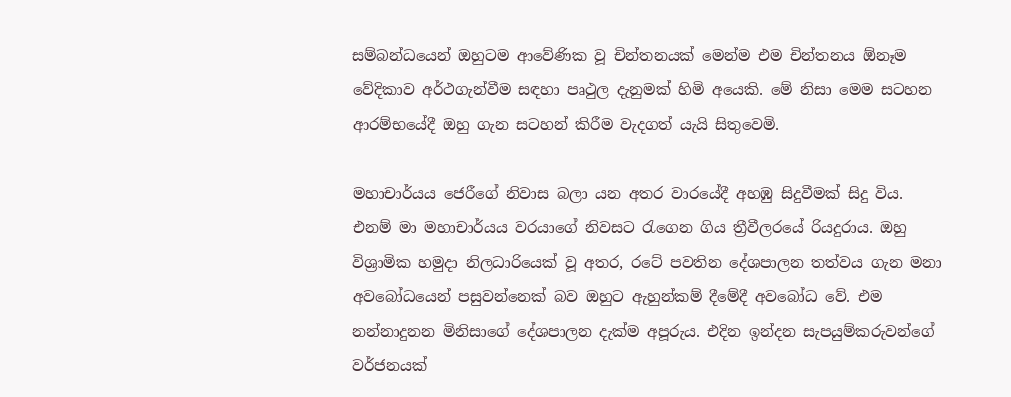සම්බන්ධයෙන් ඔහුටම ආවේණික වූ චින්තනයක් මෙන්ම එම චින්තනය ඕනෑම වේදිකාව අර්ථගැන්වීම සඳහා පෘථුල දැනුමක් හිමි අයෙකි. මේ නිසා මෙම සටහන ආරම්භයේදී ඔහු ගැන සටහන් කිරීම වැදගත් යැයි සිතුවෙමි.

මහාචාර්යය ජෙරීගේ නිවාස බලා යන අතර වාරයේදී අහඹු සිදුවීමක් සිදු විය. එනම් මා මහාචාර්යය වරයාගේ නිවසට රැගෙන ගිය ත්‍රීවීලරයේ රියදුරාය. ඔහු විශ්‍රාමික හමුදා නිලධාරියෙක් වූ අතර, රටේ පවතින දේශපාලන තත්වය ගැන මනා අවබෝධයෙන් පසුවන්නෙක් බව ඔහුට ඇහුන්කම් දීමේදී අවබෝධ වේ. එම නන්නාදුනන මිනිසාගේ දේශපාලන දැක්ම අපූරුය. එදින ඉන්දන සැපයුම්කරුවන්ගේ වර්ජනයක්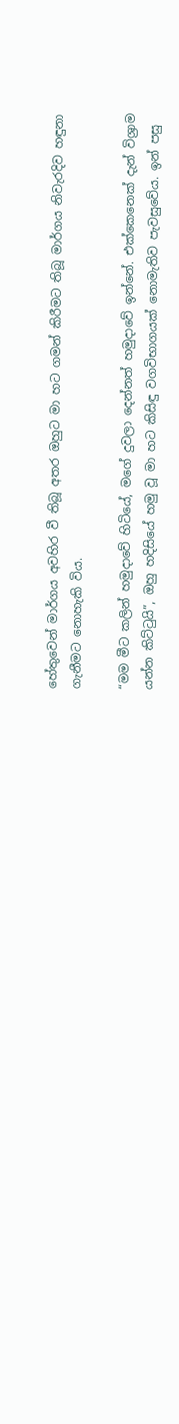හේතුවෙන් මාර්ගය අවහිර වී තිබූ අතර ඔහුට මා හට ගමන් කිරීමට තිබූ මාර්ගය නිවැරදිව හඳුනා ගැනීමට නොහැකි විය.

“මම මීට කලින් හමුදාවේ හිටියේ, මගේ දුවලා දෙන්නත් හමුදාවේ ඉන්නේ. එක්කෙනෙක් දැන් විශ්‍රාම යන්න කිට්ටුයි”, ඔහු හදිසියේ හමු වූ මා හට කිසිඳු වගවිභාගයක් නොමැතිව පැවසුවේය. ඉන් පසු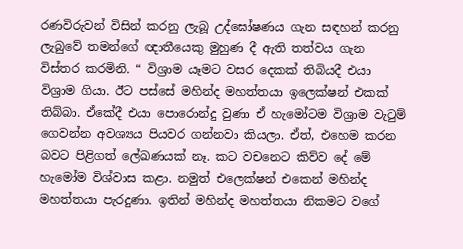රණවිරුවන් විසින් කරනු ලැබූ උද්ඝෝෂණය ගැන සඳහන් කරනු ලැබුවේ තමන්ගේ ඥාතීයෙකු මුහුණ දී ඇති තත්වය ගැන විස්තර කරමිනි. “ විශ්‍රාම යෑමට වසර දෙකක් තිබියදී එයා විශ්‍රාම ගියා. ඊට පස්සේ මහින්ද මහත්තයා ඉලෙක්ෂන් එකක් තිබ්බා. ඒකේදී එයා පොරොන්දු වුණා ඒ හැමෝටම විශ්‍රාම වැටුම් ගෙවන්න අවශ්‍යය පියවර ගන්නවා කියලා. ඒත්, එහෙම කරන බවට පිළිගත් ලේඛණයක් නෑ. කට වචනෙට කිව්ව දේ මේ හැමෝම විශ්වාස කළා. නමුත් එලෙක්ෂන් එකෙන් මහින්ද මහත්තයා පැරදුණා. ඉතින් මහින්ද මහත්තයා නිකමට වගේ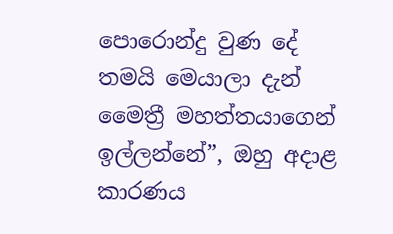පොරොන්දු වුණ දේ තමයි මෙයාලා දැන් මෛත්‍රී මහත්තයාගෙන් ඉල්ලන්නේ”, ඔහු අදාළ කාරණය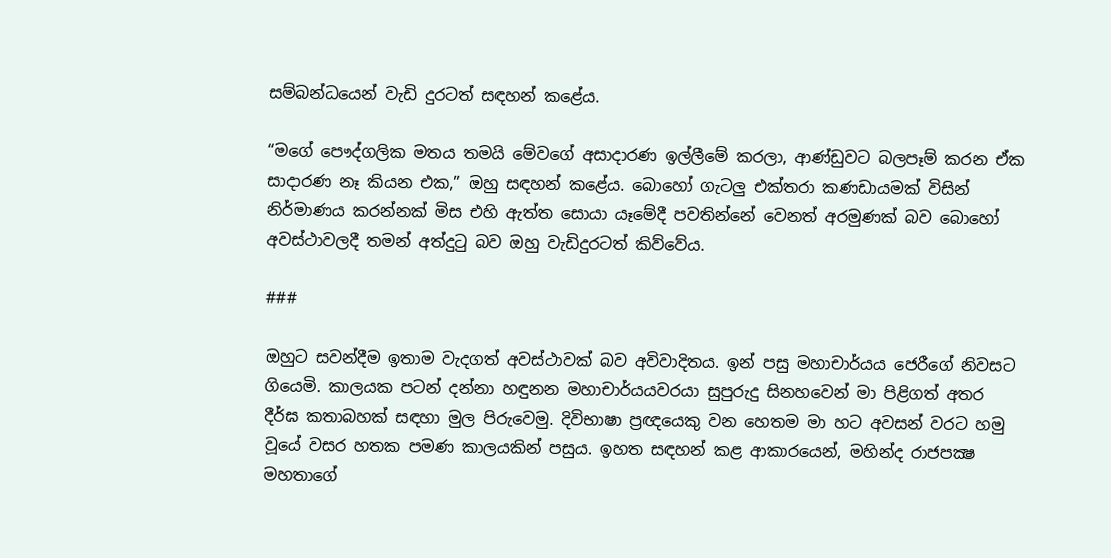සම්බන්ධයෙන් වැඩි දුරටත් සඳහන් කළේය.

“මගේ පෞද්ගලික මතය තමයි මේවගේ අසාදාරණ ඉල්ලීමේ කරලා, ආණ්ඩුවට බලපෑම් කරන ඒක සාදාරණ නෑ කියන එක,” ඔහු සඳහන් කළේය. බොහෝ ගැටලු එක්තරා කණඩායමක් විසින් නිර්මාණය කරන්නක් මිස එහි ඇත්ත සොයා යෑමේදී පවතින්නේ වෙනත් අරමුණක් බව බොහෝ අවස්ථාවලදී තමන් අත්දුටු බව ඔහු වැඩිදුරටත් කිව්වේය.

###

ඔහුට සවන්දීම ඉතාම වැදගත් අවස්ථාවක් බව අවිවාදිතය. ඉන් පසු මහාචාර්යය ජෙරීගේ නිවසට ගියෙමි. කාලයක පටන් දන්නා හඳුනන මහාචාර්යයවරයා සුපුරුදු සිනහවෙන් මා පිළිගත් අතර දීර්ඝ කතාබහක් සඳහා මුල පිරුවෙමු. දිවිභාෂා ප්‍රඥයෙකු වන හෙතම මා හට අවසන් වරට හමු වූයේ වසර හතක පමණ කාලයකින් පසුය. ඉහත සඳහන් කළ ආකාරයෙන්, මහින්ද රාජපක්‍ෂ මහතාගේ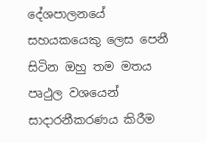දේශපාලනයේ සහයකයෙකු ලෙස පෙනී සිටින ඔහු තම මතය පෘථුල වශයෙන් සාදාරනීකරණය කිරීම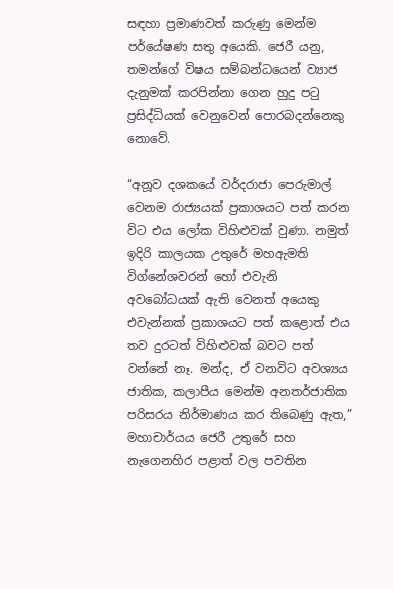සඳහා ප්‍රමාණවත් කරුණු මෙන්ම පර්යේෂණ සතු අයෙකි. ජෙරී යනු, තමන්ගේ විෂය සම්බන්ධයෙන් ව්‍යාජ දැනුමක් කරපින්නා ගෙන හුදු පටු ප්‍රසිද්ධියක් වෙනුවෙන් පොරබදන්නෙකු නොවේ.

“අනූව දශකයේ වර්දරාජා පෙරුමාල් වෙනම රාජ්‍යයක් ප්‍රකාශයට පත් කරන විට එය ලෝක විහිළුවක් වුණා. නමුත් ඉදිරි කාලයක උතුරේ මහඇමති විග්නේශවරන් හෝ එවැනි අවබෝධයක් ඇති වෙනත් අයෙකු එවැන්නක් ප්‍රකාශයට පත් කළොත් එය තව දුරටත් විහිළුවක් බවට පත් වන්නේ නෑ. මන්ද, ඒ වනවිට අවශ්‍යය ජාතික, කලාපීය මෙන්ම අනතර්ජාතික පරිසරය නිර්මාණය කර තිබෙණු ඇත,” මහාචාර්යය ජෙරී උතුරේ සහ නැගෙනහිර පළාත් වල පවතින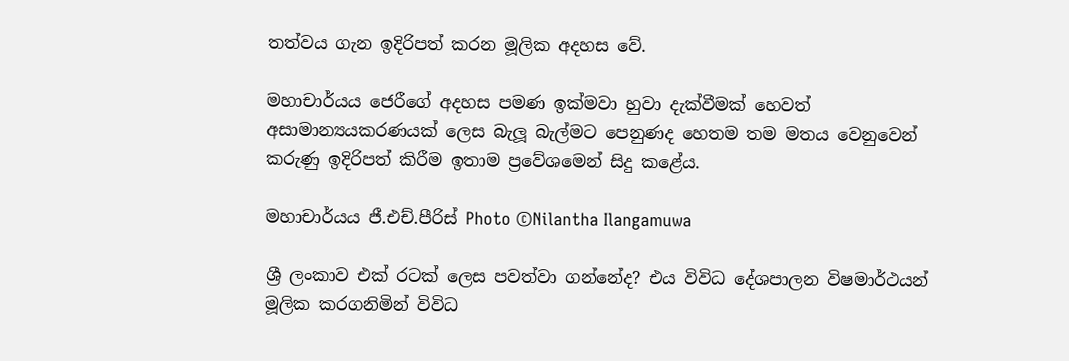තත්වය ගැන ඉදිරිපත් කරන මූලික අදහස වේ.

මහාචාර්යය ජෙරීගේ අදහස පමණ ඉක්මවා හුවා දැක්වීමක් හෙවත් අසාමාන්‍යයකරණයක් ලෙස බැලූ බැල්මට පෙනුණද හෙතම තම මතය වෙනුවෙන් කරුණු ඉදිරිපත් කිරීම ඉතාම ප්‍රවේශමෙන් සිදු කළේය.

මහාචාර්යය ජී.එච්.පීරිස් Photo ©Nilantha Ilangamuwa

ශ්‍රී ලංකාව එක් රටක් ලෙස පවත්වා ගන්නේද? එය විවිධ දේශපාලන විෂමාර්ථයන් මූලික කරගනිමින් විවිධ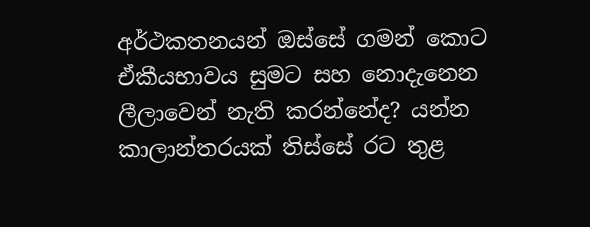අර්ථකතනයන් ඔස්සේ ගමන් කොට ඒකීයභාවය සුමට සහ නොදැනෙන ලීලාවෙන් නැති කරන්නේද? යන්න කාලාන්තරයක් තිස්සේ රට තුළ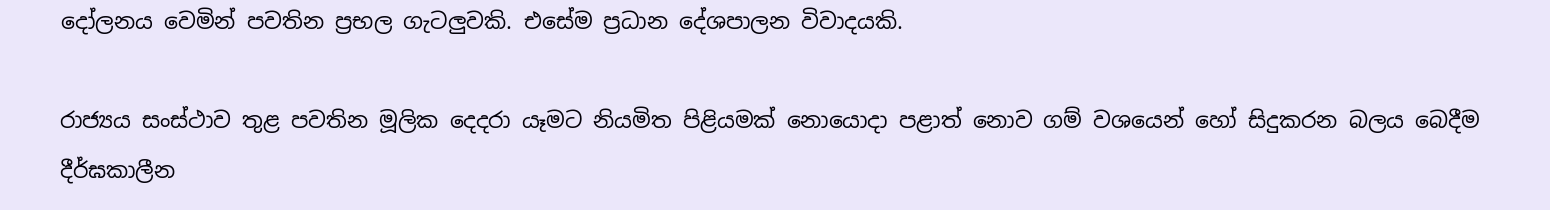දෝලනය වෙමින් පවතින ප්‍රභල ගැටලුවකි. එසේම ප්‍රධාන දේශපාලන විවාදයකි.

රාජ්‍යය සංස්ථාව තුළ පවතින මූලික දෙදරා යෑමට නියමිත පිළියමක් නොයොදා පළාත් නොව ගම් වශයෙන් හෝ සිදුකරන බලය බෙදීම දීර්ඝකාලීන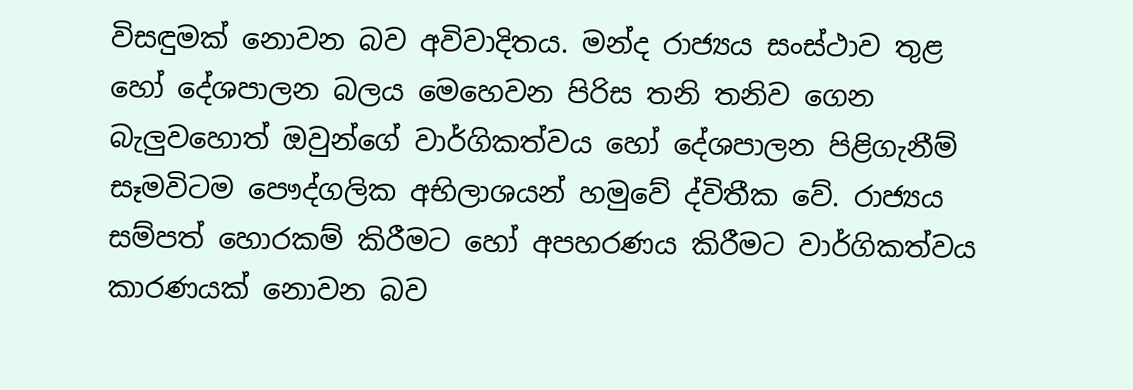විසඳුමක් නොවන බව අවිවාදිතය. මන්ද රාජ්‍යය සංස්ථාව තුළ හෝ දේශපාලන බලය මෙහෙවන පිරිස තනි තනිව ගෙන බැලුවහොත් ඔවුන්ගේ වාර්ගිකත්වය හෝ දේශපාලන පිළිගැනීම් සෑමවිටම පෞද්ගලික අභිලාශයන් හමුවේ ද්විතීක වේ. රාජ්‍යය සම්පත් හොරකම් කිරීමට හෝ අපහරණය කිරීමට වාර්ගිකත්වය කාරණයක් නොවන බව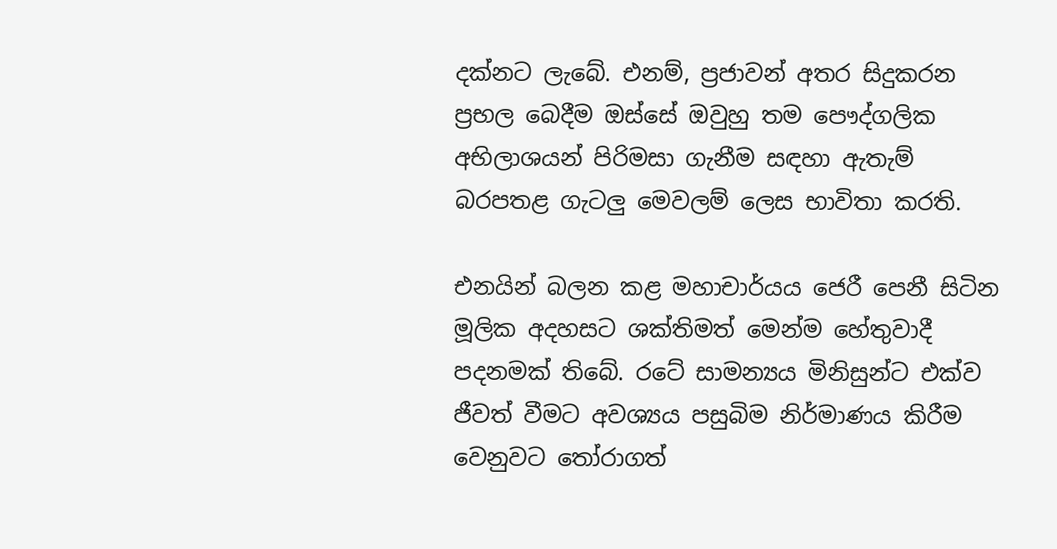දක්නට ලැබේ. එනම්, ප්‍රජාවන් අතර සිදුකරන ප්‍රභල බෙදීම ඔස්සේ ඔවුහු තම පෞද්ගලික අභිලාශයන් පිරිමසා ගැනීම සඳහා ඇතැම් බරපතළ ගැටලු මෙවලම් ලෙස භාවිතා කරති.

එනයින් බලන කළ මහාචාර්යය ජෙරී පෙනී සිටින මූලික අදහසට ශක්තිමත් මෙන්ම හේතුවාදී පදනමක් තිබේ. රටේ සාමන්‍යය මිනිසුන්ට එක්ව ජීවත් වීමට අවශ්‍යය පසුබිම නිර්මාණය කිරීම වෙනුවට තෝරාගත්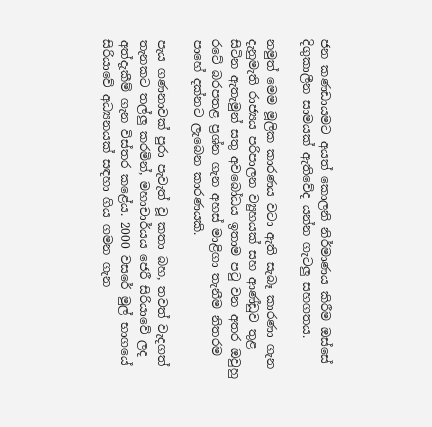ජන කණඩායමට අයත් කොලනි නිර්මාණය කිරීම ඔස්සේ දිගුකාලීන සාමයක් ඇතිවේද යන්න ගැටලු සහගතය.

නමුත් මෙම මූලික කාරණය වටා ඇති සැබෑ කාරණා ගැන දැනුමැති රාජ්‍යය පරිපාලන ව්‍යුහයක් සහ ආණ්ඩුව තුළ සිටින ඇතැමුන් සතු අවබෝධය ඉතාම පටු වන අතර ඔවුහු රටේ බරපතළ ප්‍රශ්න ගැන අහස් මාළිගා තැනීම නිතරම පාහේ දක්නට ලැබෙන කාරණයකි.

පැය ගණනාවක් පුරා පැවැත් වූ කතා බහ, තවත් වැදගත් තැනකට තල්ලු කරමින්, මහාචාර්යය ජෙරී සිරියාවේ ලද අත්දැකීම් ගැන විස්තර කළේය. 2000 වසරේ මුල් භාගයේ සිරියාවේ අධ්‍යනයක් සඳහා ගිය ගමන ගැන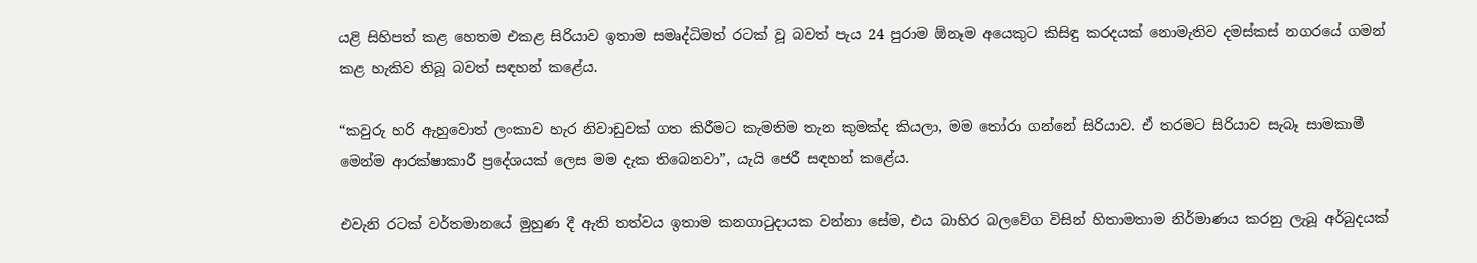යළි සිහිපත් කළ හෙතම එකළ සිරියාව ඉතාම සමෘද්ධිමත් රටක් වූ බවත් පැය 24 පුරාම ඕනෑම අයෙකුට කිසිඳු කරදයක් නොමැතිව දමස්කස් නගරයේ ගමන් කළ හැකිව තිබූ බවත් සඳහන් කළේය.

“කවුරු හරි ඇහුවොත් ලංකාව හැර නිවාඩුවක් ගත කිරීමට කැමතිම තැන කුමක්ද කියලා, මම තෝරා ගන්නේ සිරියාව. ඒ තරමට සිරියාව සැබෑ සාමකාමී මෙන්ම ආරක්ෂාකාරී ප්‍රදේශයක් ලෙස මම දැක තිබෙනවා”, යැයි ජෙරී සඳහන් කළේය.

එවැනි රටක් වර්තමානයේ මුහුණ දී ඇති තත්වය ඉතාම කනගාටුදායක වන්නා සේම, එය බාහිර බලවේග විසින් හිතාමතාම නිර්මාණය කරනු ලැබූ අර්බුදයක්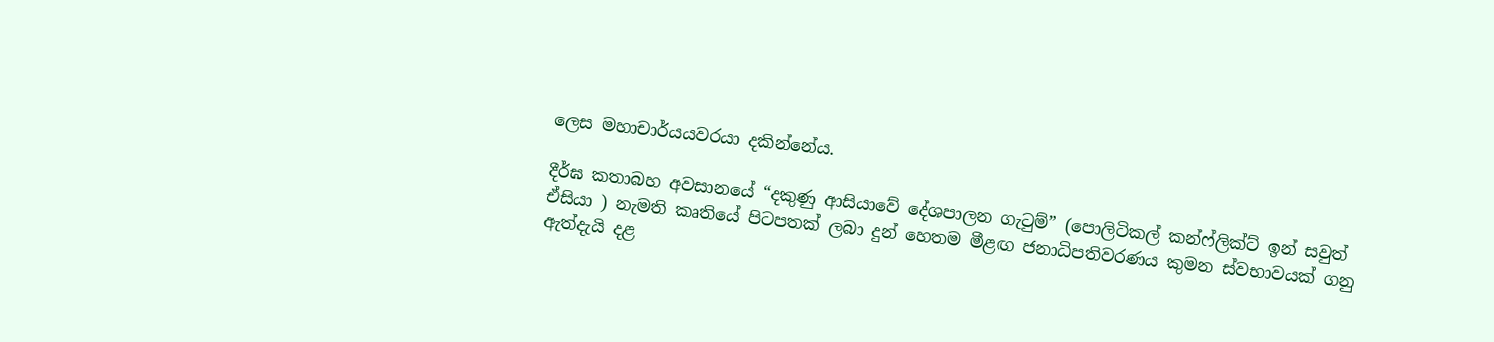ලෙස මහාචාර්යයවරයා දකින්නේය.

දීර්ඝ කතාබහ අවසානයේ “දකුණු ආසියාවේ දේශපාලන ගැටුම්” (පොලිටිකල් කන්ෆ්ලික්ට් ඉන් සවුත් ඒසියා ) නැමති කෘතියේ පිටපතක් ලබා දුන් හෙතම මීළඟ ජනාධිපතිවරණය කුමන ස්වභාවයක් ගනු ඇත්දැයි දළ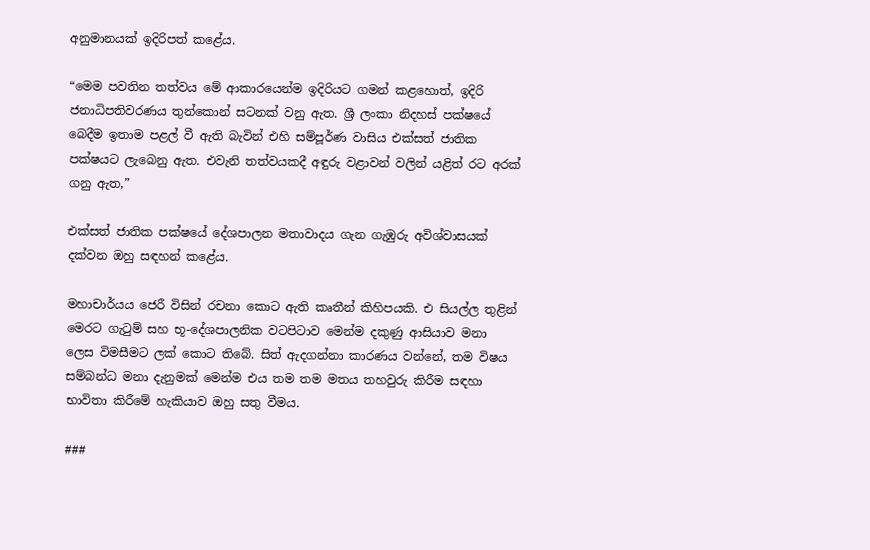අනුමානයක් ඉදිරිපත් කළේය.

“මෙම පවතින තත්වය මේ ආකාරයෙන්ම ඉදිරියට ගමන් කළහොත්, ඉදිරි ජනාධිපතිවරණය තුන්කොන් සටනක් වනු ඇත. ශ්‍රී ලංකා නිදහස් පක්ෂයේ බෙදීම ඉතාම පළල් වී ඇති බැවින් එහි සම්පූර්ණ වාසිය එක්සත් ජාතික පක්ෂයට ලැබෙනු ඇත. එවැනි තත්වයකදී අඳුරු වළාවන් වලින් යළිත් රට අරක් ගනු ඇත,”

එක්සත් ජාතික පක්ෂයේ දේශපාලන මතාවාදය ගැන ගැඹුරු අවිශ්වාසයක් දක්වන ඔහු සඳහන් කළේය.

මහාචාර්යය ජෙරී විසින් රචනා කොට ඇති කෘතීන් කිහිපයකි. එ සියල්ල තුළින් මෙරට ගැටුම් සහ භූ-දේශපාලනික වටපිටාව මෙන්ම දකුණු ආසියාව මනා ලෙස විමසීමට ලක් කොට තිබේ. සිත් ඇදගන්නා කාරණය වන්නේ, තම විෂය සම්බන්ධ මනා දැනුමක් මෙන්ම එය තම තම මතය තහවුරු කිරීම සඳහා භාවිතා කිරීමේ හැකියාව ඔහු සතු වීමය.

###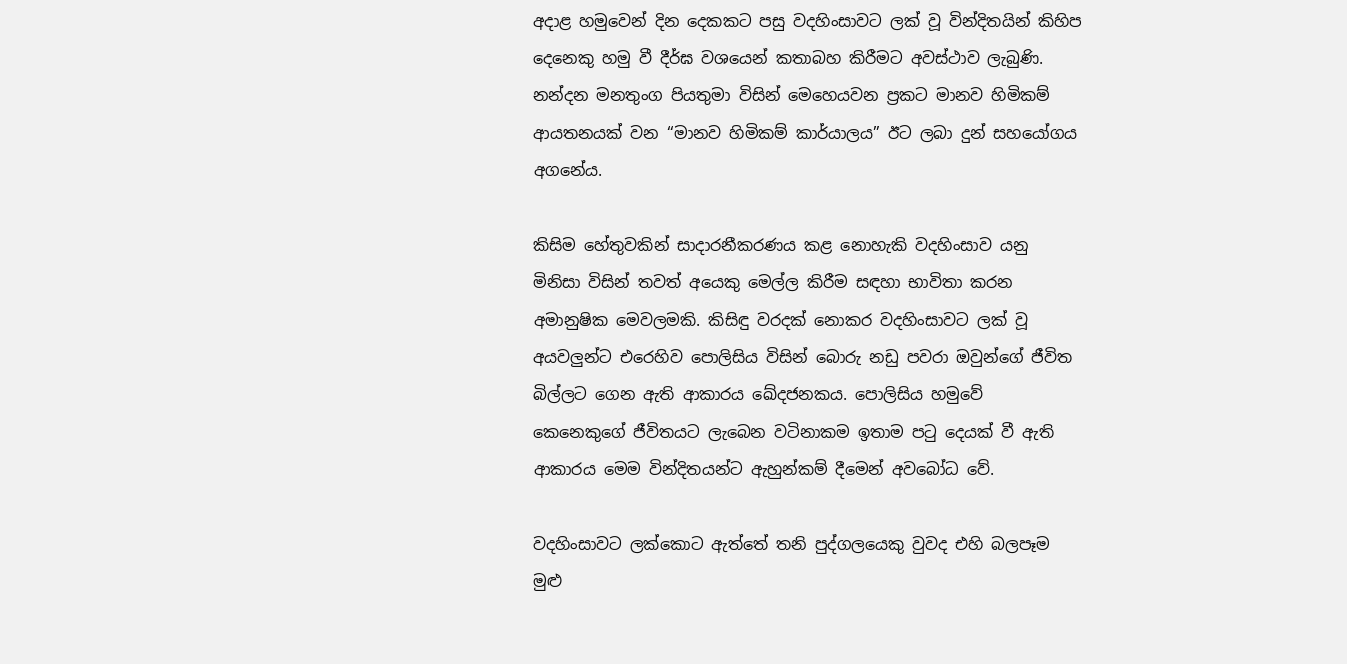අදාළ හමුවෙන් දින දෙකකට පසු වදහිංසාවට ලක් වූ වින්දිතයින් කිහිප දෙනෙකු හමු වී දීර්ඝ වශයෙන් කතාබහ කිරීමට අවස්ථාව ලැබුණි. නන්දන මනතුංග පියතුමා විසින් මෙහෙයවන ප්‍රකට මානව හිමිකම් ආයතනයක් වන “මානව හිමිකම් කාර්යාලය” ඊට ලබා දුන් සහයෝගය අගනේය.

කිසිම හේතුවකින් සාදාරනීකරණය කළ නොහැකි වදහිංසාව යනු මිනිසා විසින් තවත් අයෙකු මෙල්ල කිරීම සඳහා භාවිතා කරන අමානුෂික මෙවලමකි. කිසිඳු වරදක් නොකර වදහිංසාවට ලක් වූ අයවලුන්ට එරෙහිව පොලිසිය විසින් බොරු නඩු පවරා ඔවුන්ගේ ජීවිත බිල්ලට ගෙන ඇති ආකාරය ඛේදජනකය. පොලිසිය හමුවේ කෙනෙකුගේ ජීවිතයට ලැබෙන වටිනාකම ඉතාම පටු දෙයක් වී ඇති ආකාරය මෙම වින්දිතයන්ට ඇහුන්කම් දීමෙන් අවබෝධ වේ.

වදහිංසාවට ලක්කොට ඇත්තේ තනි පුද්ගලයෙකු වුවද එහි බලපෑම මුළු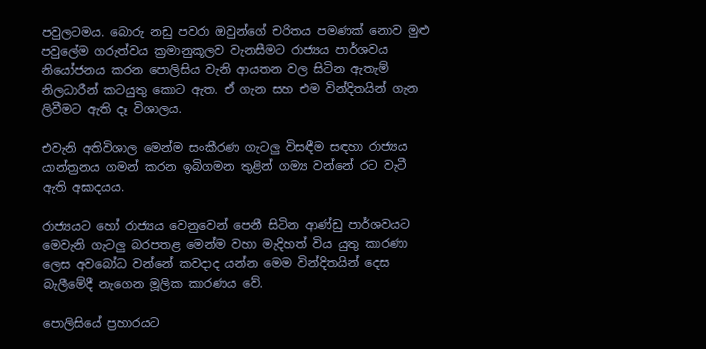පවුලටමය. බොරු නඩු පවරා ඔවුන්ගේ චරිතය පමණක් නොව මුළු පවුලේම ගරුත්වය ක්‍රමානුකූලව වැනසීමට රාජ්‍යය පාර්ශවය නියෝජනය කරන පොලිසිය වැනි ආයතන වල සිටින ඇතැම් නිලධාරීන් කටයුතු කොට ඇත. ඒ ගැන සහ එම වින්දිතයින් ගැන ලිවීමට ඇති දෑ විශාලය.

එවැනි අතිවිශාල මෙන්ම සංකීරණ ගැටලු විසඳීම සඳහා රාජ්‍යය යාන්ත්‍රනය ගමන් කරන ඉබිගමන තුළින් ගම්‍ය වන්නේ රට වැටී ඇති අඝාදයය.

රාජ්‍යයට හෝ රාජ්‍යය වෙනුවෙන් පෙනී සිටින ආණ්ඩු පාර්ශවයට මෙවැනි ගැටලු බරපතළ මෙන්ම වහා මැදිහත් විය යුතු කාරණා ලෙස අවබෝධ වන්නේ කවදාද යන්න මෙම වින්දිතයින් දෙස බැලීමේදී නැගෙන මූලික කාරණය වේ.

පොලිසියේ ප්‍රහාරයට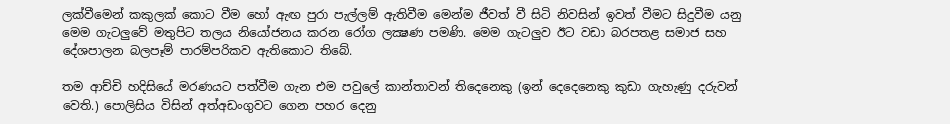ලක්වීමෙන් කකුලක් කොට වීම හෝ ඇඟ පුරා පැල්ලම් ඇතිවීම මෙන්ම ජීවත් වී සිටි නිවසින් ඉවත් වීමට සිදුවීම යනු මෙම ගැටලුවේ මතුපිට තලය නියෝජනය කරන රෝග ලක්‍ෂණ පමණි. මෙම ගැටලුව ඊට වඩා බරපතළ සමාජ සහ දේශපාලන බලපෑම් පාරම්පරිකව ඇතිකොට තිබේ.

තම ආච්චි හදිසියේ මරණයට පත්වීම ගැන එම පවුලේ කාන්තාවන් තිදෙනෙකු (ඉන් දෙදෙනෙකු කුඩා ගැහැණු දරුවන් වෙති.) පොලිසිය විසින් අත්අඩංගුවට ගෙන පහර දෙනු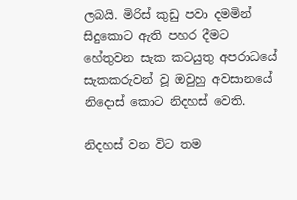ලබයි. මිරිස් කුඩු පවා දමමින් සිදුකොට ඇති පහර දීමට හේතුවන සැක කටයුතු අපරාධයේ සැකකරුවන් වූ ඔවුහු අවසානයේ නිදොස් කොට නිදහස් වෙති.

නිදහස් වන විට තම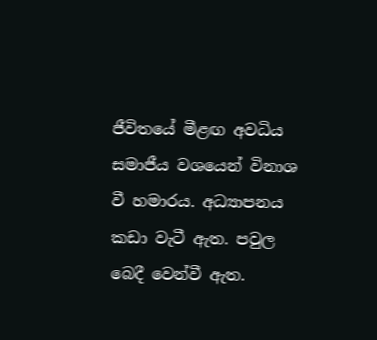ජීවිතයේ මීළඟ අවධිය සමාජීය වශයෙන් විනාශ වී හමාරය. අධ්‍යාපනය කඩා වැටී ඇත. පවුල බෙදී වෙන්වී ඇත.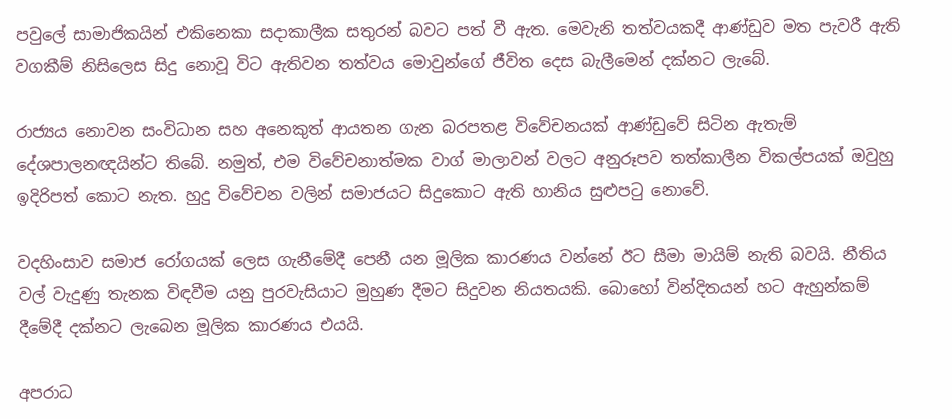පවුලේ සාමාජිකයින් එකිනෙකා සදාකාලීක සතුරන් බවට පත් වී ඇත. මෙවැනි තත්වයකදී ආණ්ඩුව මත පැවරී ඇති වගකීම් නිසිලෙස සිදු නොවූ විට ඇතිවන තත්වය මොවුන්ගේ ජීවිත දෙස බැලීමෙන් දක්නට ලැබේ.

රාජ්‍යය නොවන සංවිධාන සහ අනෙකුත් ආයතන ගැන බරපතළ විවේචනයක් ආණ්ඩුවේ සිටින ඇතැම් දේශපාලනඥයින්ට තිබේ. නමුත්, එම විවේචනාත්මක වාග් මාලාවන් වලට අනුරූපව තත්කාලීන විකල්පයක් ඔවුහු ඉදිරිපත් කොට නැත. හුදු විවේචන වලින් සමාජයට සිදුකොට ඇති හානිය සුළුපටු නොවේ.

වදහිංසාව සමාජ රෝගයක් ලෙස ගැනීමේදී පෙනී යන මූලික කාරණය වන්නේ ඊට සීමා මායිම් නැති බවයි. නීතිය වල් වැදුණු තැනක විඳවීම යනු පුරවැසියාට මුහුණ දීමට සිදුවන නියතයකි. බොහෝ වින්දිතයන් හට ඇහුන්කම් දීමේදී දක්නට ලැබෙන මූලික කාරණය එයයි.

අපරාධ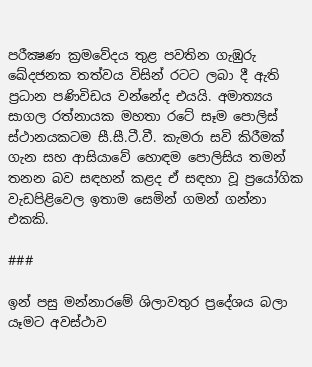පරීක්‍ෂණ ක්‍රමවේදය තුළ පවතින ගැඹුරු ඛේදජනක තත්වය විසින් රටට ලබා දී ඇති ප්‍රධාන පණිවිඩය වන්නේද එයයි. අමාත්‍යය සාගල රත්නායක මහතා රටේ සෑම පොලිස් ස්ථානයකටම සී.සී.ටී.වී. කැමරා සවි කිරීමක් ගැන සහ ආසියාවේ හොඳම පොලිසිය තමන් තනන බව සඳහන් කළද ඒ සඳහා වූ ප්‍රයෝගික වැඩපිළිවෙල ඉතාම සෙමින් ගමන් ගන්නා එකකි.

###

ඉන් පසු මන්නාරමේ ශිලාවතුර ප්‍රදේශය බලා යෑමට අවස්ථාව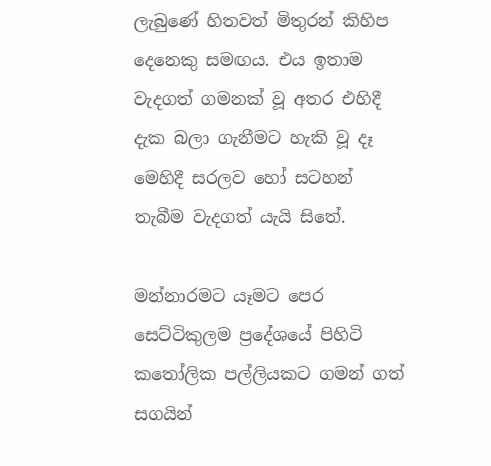ලැබුණේ හිතවත් මිතුරන් කිහිප දෙනෙකු සමඟය. එය ඉතාම වැදගත් ගමනක් වූ අතර එහිදී දැක බලා ගැනීමට හැකි වූ දෑ මෙහිදී සරලව හෝ සටහන් තැබීම වැදගත් යැයි සිතේ.

මන්නාරමට යෑමට පෙර සෙට්ටිකුලම ප්‍රදේශයේ පිහිටි කතෝලික පල්ලියකට ගමන් ගත් සගයින්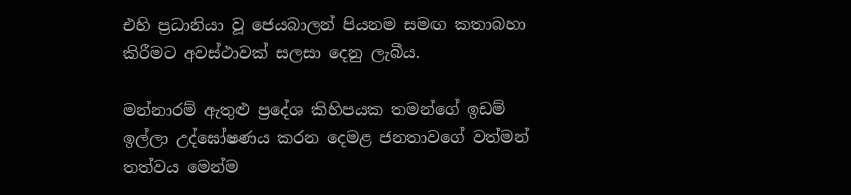එහි ප්‍රධානියා වූ ජෙයබාලන් පියනම සමඟ කතාබහා කිරීමට අවස්ථාවක් සලසා දෙනු ලැබීය.

මන්නාරම් ඇතුළු ප්‍රදේශ කිහිපයක තමන්ගේ ඉඩම් ඉල්ලා උද්ඝෝෂණය කරන දෙමළ ජනතාවගේ වත්මන් තත්වය මෙන්ම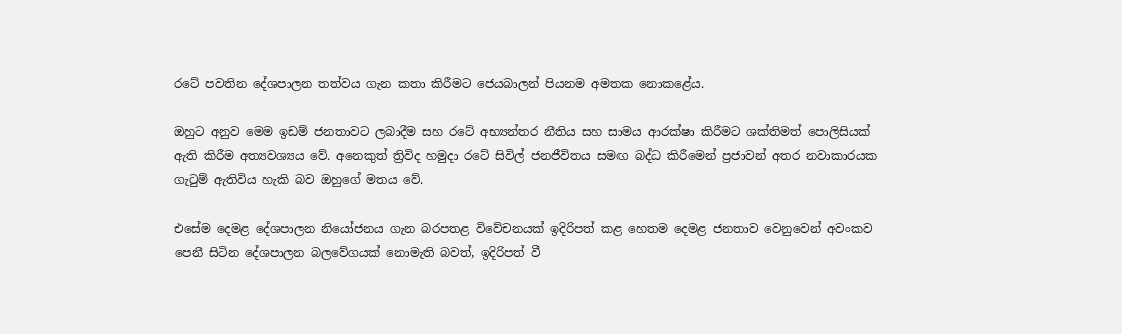රටේ පවතින දේශපාලන තත්වය ගැන කතා කිරීමට ජෙයබාලන් පියනම අමතක නොකළේය.

ඔහුට අනුව මෙම ඉඩම් ජනතාවට ලබාදීම සහ රටේ අභ්‍යන්තර නීතිය සහ සාමය ආරක්ෂා කිරීමට ශක්තිමත් පොලිසියක් ඇති කිරීම අත්‍යවශ්‍යය වේ. අනෙකුත් ත්‍රිවිද හමුදා රටේ සිවිල් ජනජීවිතය සමඟ බද්ධ කිරීමෙන් ප්‍රජාවන් අතර නවාකාරයක ගැටුම් ඇතිවිය හැකි බව ඔහුගේ මතය වේ.

එසේම දෙමළ දේශපාලන නියෝජනය ගැන බරපතළ විවේචනයක් ඉදිරිපත් කළ හෙතම දෙමළ ජනතාව වෙනුවෙන් අවංකව පෙනී සිටින දේශපාලන බලවේගයක් නොමැති බවත්, ඉදිරිපත් වී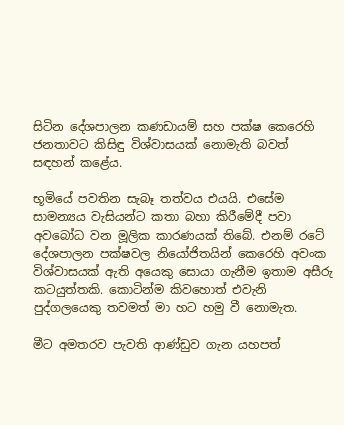සිටින දේශපාලන කණඩායම් සහ පක්ෂ කෙරෙහි ජනතාවට කිසිඳු විශ්වාසයක් නොමැති බවත් සඳහන් කළේය.

භූමියේ පවතින සැබෑ තත්වය එයයි. එසේම සාමන්‍යය වැසියන්ට කතා බහා කිරීමේදී පවා අවබෝධ වන මූලික කාරණයක් තිබේ. එනම් රටේ දේශපාලන පක්ෂවල නියෝජිතයින් කෙරෙහි අවංක විශ්වාසයක් ඇති අයෙකු සොයා ගැනීම ඉතාම අසීරු කටයුත්තකි. කොටින්ම කිවහොත් එවැනි පුද්ගලයෙකු තවමත් මා හට හමු වී නොමැත.

මීට අමතරව පැවති ආණ්ඩුව ගැන යහපත්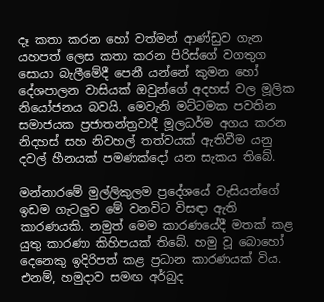දෑ කතා කරන හෝ වත්මන් ආණ්ඩුව ගැන යහපත් ලෙස කතා කරන පිරිස්ගේ වගතුග සොයා බැලීමේදී පෙනී යන්නේ කුමන හෝ දේශපාලන වාසියක් ඔවුන්ගේ අදහස් වල මූලික නියෝජනය බවයි. මෙවැනි මට්ටමක පවතින සමාජයක ප්‍රජාතන්ත්‍රවාදී මූලධර්ම අගය කරන නිදහස් සහ නිවහල් තත්වයක් ඇතිවීම යනු දවල් හීනයක් පමණක්දෝ යන සැකය තිබේ.

මන්නාරමේ මුල්ලිකුලම ප්‍රදේශයේ වැසියන්ගේ ඉඩම ගැටලුව මේ වනවිට විසඳා ඇති කාරණයකි. නමුත් මෙම කාරණයේදී මතක් කළ යුතු කාරණා කිහිපයක් තිබේ. හමු වූ බොහෝ දෙනෙකු ඉදිරිපත් කළ ප්‍රධාන කාරණයක් විය. එනම්, හමුදාව සමඟ අර්බුද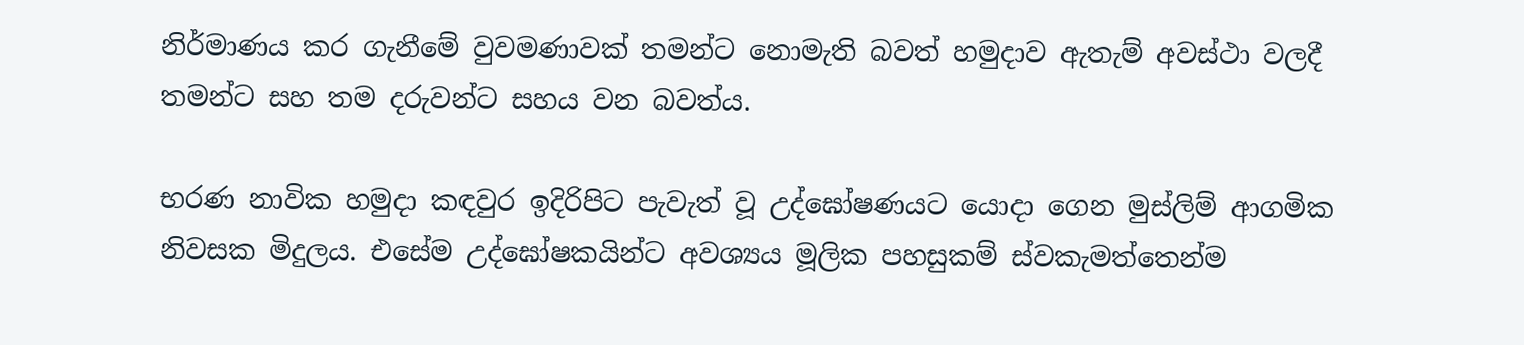නිර්මාණය කර ගැනීමේ වුවමණාවක් තමන්ට නොමැති බවත් හමුදාව ඇතැම් අවස්ථා වලදී තමන්ට සහ තම දරුවන්ට සහය වන බවත්ය.

භරණ නාවික හමුදා කඳවුර ඉදිරිපිට පැවැත් වූ උද්ඝෝෂණයට යොදා ගෙන මුස්ලිම් ආගමික නිවසක මිදුලය. එසේම උද්ඝෝෂකයින්ට අවශ්‍යය මූලික පහසුකම් ස්වකැමත්තෙන්ම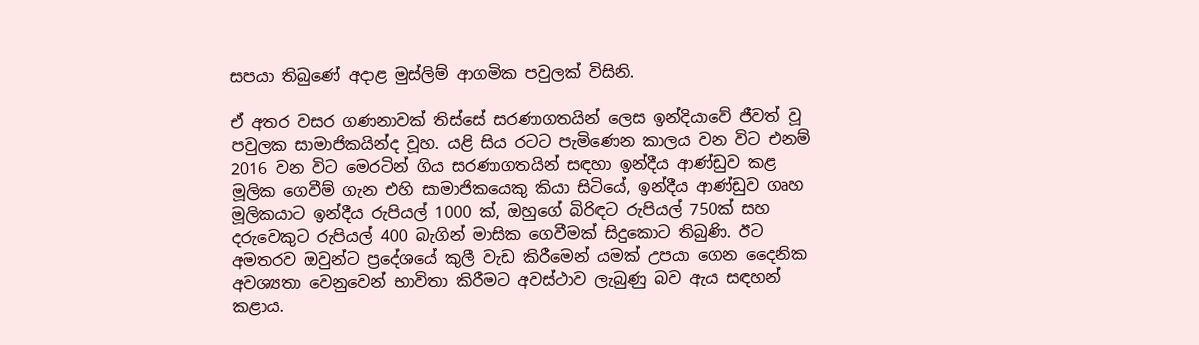සපයා තිබුණේ අදාළ මුස්ලිම් ආගමික පවුලක් විසිනි.

ඒ අතර වසර ගණනාවක් තිස්සේ සරණාගතයින් ලෙස ඉන්දියාවේ ජීවත් වූ පවුලක සාමාජිකයින්ද වූහ. යළි සිය රටට පැමිණෙන කාලය වන විට එනම් 2016 වන විට මෙරටින් ගිය සරණාගතයින් සඳහා ඉන්දීය ආණ්ඩුව කළ මූලික ගෙවීම් ගැන එහි සාමාජිකයෙකු කියා සිටියේ, ඉන්දීය ආණ්ඩුව ගෘහ මූලිකයාට ඉන්දීය රුපියල් 1000 ක්, ඔහුගේ බිරිඳට රුපියල් 750ක් සහ දරුවෙකුට රුපියල් 400 බැගින් මාසික ගෙවීමක් සිදුකොට තිබුණි. ඊට අමතරව ඔවුන්ට ප්‍රදේශයේ කුලී වැඩ කිරීමෙන් යමක් උපයා ගෙන දෛනික අවශ්‍යතා වෙනුවෙන් භාවිතා කිරීමට අවස්ථාව ලැබුණු බව ඇය සඳහන් කළාය.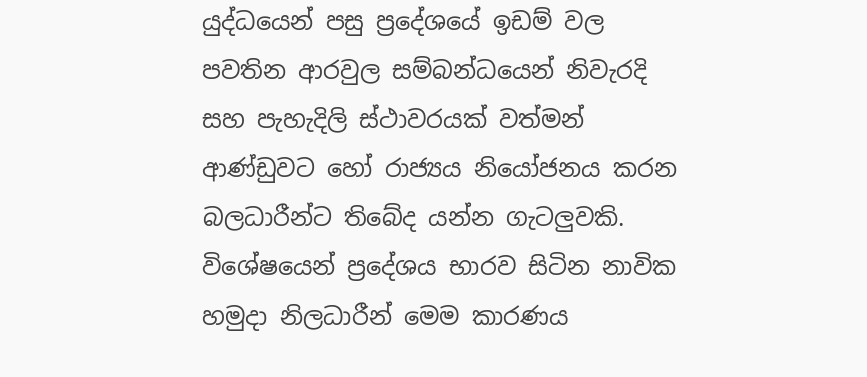යුද්ධයෙන් පසු ප්‍රදේශයේ ඉඩම් වල පවතින ආරවුල සම්බන්ධයෙන් නිවැරදි සහ පැහැදිලි ස්ථාවරයක් වත්මන් ආණ්ඩුවට හෝ රාජ්‍යය නියෝජනය කරන බලධාරීන්ට තිබේද යන්න ගැටලුවකි. විශේෂයෙන් ප්‍රදේශය භාරව සිටින නාවික හමුදා නිලධාරීන් මෙම කාරණය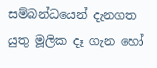සම්බන්ධයෙන් දැනගත යුතු මූලික දෑ ගැන හෝ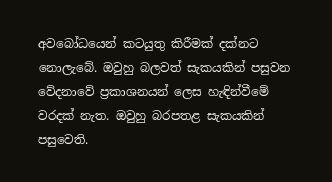අවබෝධයෙන් කටයුතු කිරීමක් දක්නට නොලැබේ. ඔවුහු බලවත් සැකයකින් පසුවන වේදනාවේ ප්‍රකාශනයන් ලෙස හැඳින්වීමේ වරදක් නැත. ඔවුහු බරපතළ සැකයකින් පසුවෙති.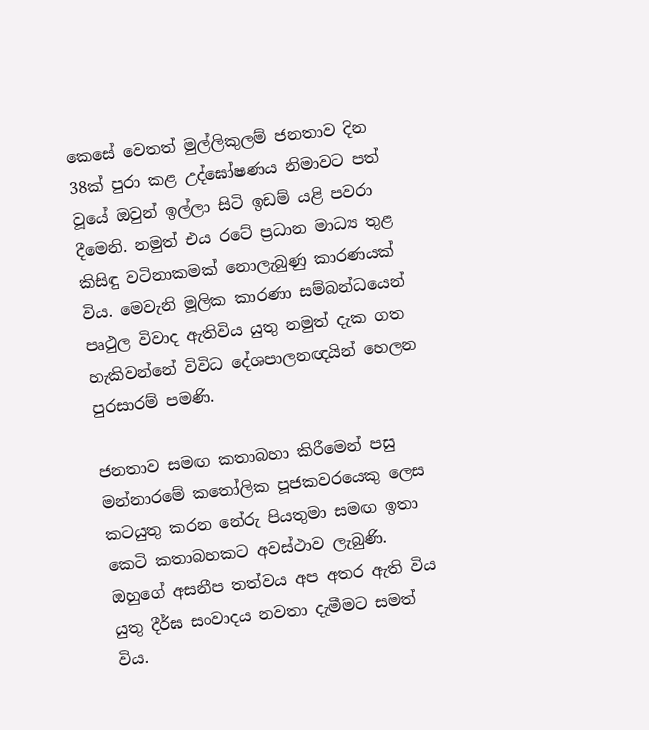කෙසේ වෙතත් මුල්ලිකුලම් ජනතාව දින 38ක් පුරා කළ උද්ඝෝෂණය නිමාවට පත් වූයේ ඔවුන් ඉල්ලා සිටි ඉඩම් යළි පවරා දීමෙනි. නමුත් එය රටේ ප්‍රධාන මාධ්‍ය තුළ කිසිඳු වටිනාකමක් නොලැබුණු කාරණයක් විය. මෙවැනි මූලික කාරණා සම්බන්ධයෙන් පෘථුල විවාද ඇතිවිය යුතු නමුත් දැක ගත හැකිවන්නේ විවිධ දේශපාලනඥයින් හෙලන පුරසාරම් පමණි.

ජනතාව සමඟ කතාබහා කිරීමෙන් පසු මන්නාරමේ කතෝලික පූජකවරයෙකු ලෙස කටයුතු කරන නේරු පියතුමා සමඟ ඉතා කෙටි කතාබහකට අවස්ථාව ලැබුණි. ඔහුගේ අසනීප තත්වය අප අතර ඇති විය යුතු දීර්ඝ සංවාදය නවතා දැමීමට සමත් විය.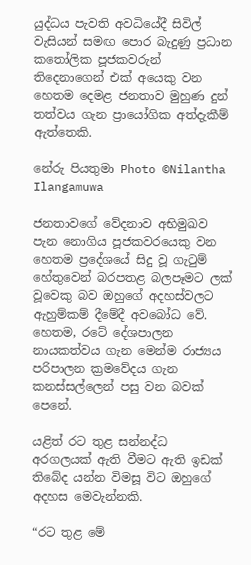යුද්ධය පැවති අවධියේදී සිවිල් වැසියන් සමඟ පොර බැදුණු ප්‍රධාන කතෝලික පූජකවරුන් තිදෙනාගෙන් එක් අයෙකු වන හෙතම දෙමළ ජනතාව මුහුණ දුන් තත්වය ගැන ප්‍රායෝගික අත්දැකීම් ඇත්තෙකි.

නේරු පියතුමා Photo ©Nilantha Ilangamuwa

ජනතාවගේ වේදනාව අභිමුඛව පැන නොගිය පූජකවරයෙකු වන හෙතම ප්‍රදේශයේ සිදු වූ ගැටුම් හේතුවෙන් බරපතළ බලපෑමට ලක් වූවෙකු බව ඔහුගේ අදහස්වලට ඇහුම්කම් දීමේදී අවබෝධ වේ. හෙතම, රටේ දේශපාලන නායකත්වය ගැන මෙන්ම රාජ්‍යය පරිපාලන ක්‍රමවේදය ගැන කනස්සල්ලෙන් පසු වන බවක් පෙනේ.

යළිත් රට තුළ සන්නද්ධ අරගලයක් ඇති වීමට ඇති ඉඩක් තිබේද යන්න විමසූ විට ඔහුගේ අදහස මෙවැන්නකි.

“රට තුළ මේ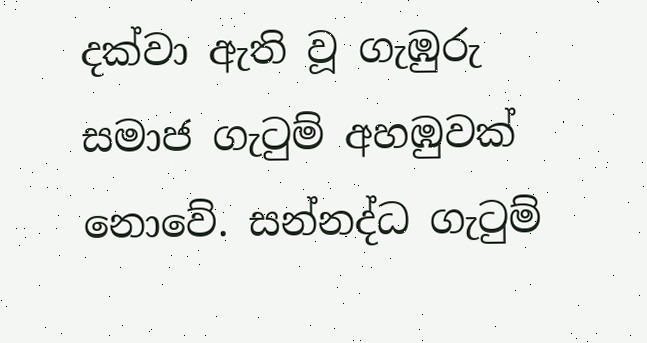දක්වා ඇති වූ ගැඹුරු සමාජ ගැටුම් අහඹුවක් නොවේ. සන්නද්ධ ගැටුම්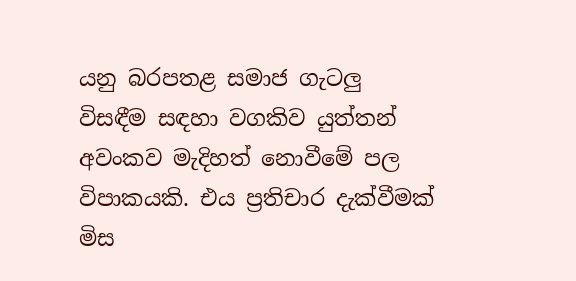යනු බරපතළ සමාජ ගැටලු විසඳීම සඳහා වගකිව යුත්තන් අවංකව මැදිහත් නොවීමේ පල විපාකයකි. එය ප්‍රතිචාර දැක්වීමක් මිස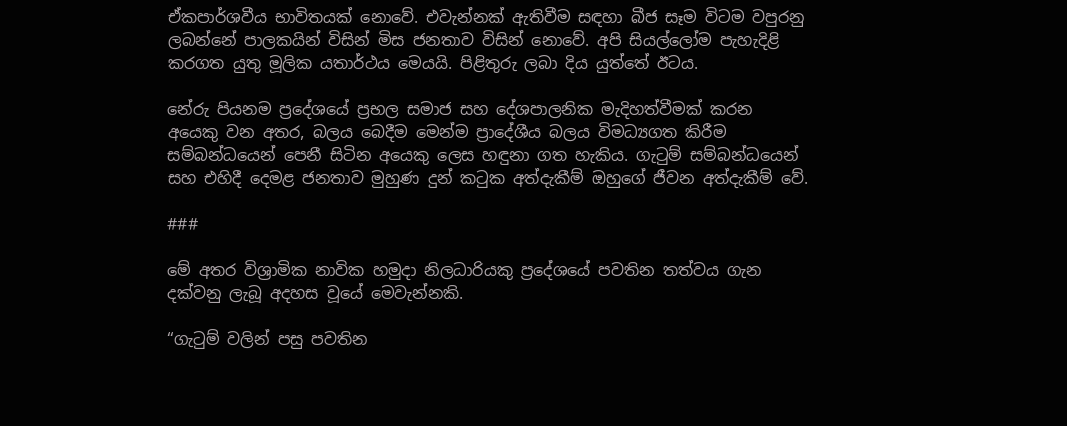ඒකපාර්ශවීය භාවිතයක් නොවේ. එවැන්නක් ඇතිවීම සඳහා බීජ සෑම විටම වපුරනු ලබන්නේ පාලකයින් විසින් මිස ජනතාව විසින් නොවේ. අපි සියල්ලෝම පැහැදිළි කරගත යුතු මූලික යතාර්ථය මෙයයි. පිළිතුරු ලබා දිය යුත්තේ ඊටය.

නේරු පියනම ප්‍රදේශයේ ප්‍රභල සමාජ සහ දේශපාලනික මැදිහත්වීමක් කරන අයෙකු වන අතර, බලය බෙදීම මෙන්ම ප්‍රාදේශීය බලය විමධ්‍යගත කිරීම සම්බන්ධයෙන් පෙනී සිටින අයෙකු ලෙස හඳුනා ගත හැකිය. ගැටුම් සම්බන්ධයෙන් සහ එහිදී දෙමළ ජනතාව මුහුණ දුන් කටුක අත්දැකීම් ඔහුගේ ජීවන අත්දැකීම් වේ.

###

මේ අතර විශ්‍රාමික නාවික හමුදා නිලධාරියකු ප්‍රදේශයේ පවතින තත්වය ගැන දක්වනු ලැබූ අදහස වූයේ මෙවැන්නකි.

“ගැටුම් වලින් පසු පවතින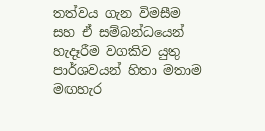තත්වය ගැන විමසීම සහ ඒ සම්බන්ධයෙන් හැදෑරීම වගකිව යුතු පාර්ශවයන් හිතා මතාම මඟහැර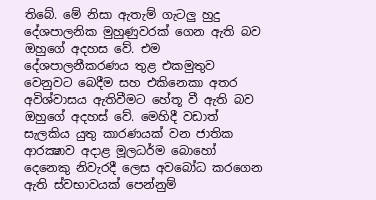තිබේ. මේ නිසා ඇතැම් ගැටලු හුදු දේශපාලනික මුහුණුවරක් ගෙන ඇති බව ඔහුගේ අදහස වේ. එම දේශපාලනීකරණය තුළ එකමුතුව වෙනුවට බෙදීම සහ එකිනෙකා අතර අවිශ්වාසය ඇතිවීමට හේතූ වී ඇති බව ඔහුගේ අදහස් වේ. මෙහිදී වඩාත් සැලකිය යුතු කාරණයක් වන ජාතික ආරක්‍ෂාව අදාළ මූලධර්ම බොහෝ දෙනෙකු නිවැරදී ලෙස අවබෝධ කරගෙන ඇති ස්වභාවයක් පෙන්නුම්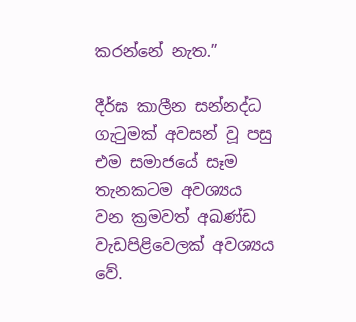කරන්නේ නැත.”

දීර්ඝ කාලීන සන්නද්ධ ගැටුමක් අවසන් වූ පසු එම සමාජයේ සෑම තැනකටම අවශ්‍යය වන ක්‍රමවත් අඛණ්ඩ වැඩපිළිවෙලක් අවශ්‍යය වේ.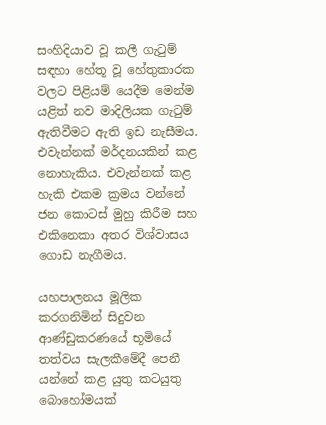සංහිදියාව වූ කලී ගැටුම් සඳහා හේතූ වූ හේතුකාරක වලට පිළියම් යෙදීම මෙන්ම යළිත් නව මාදිලියක ගැටුම් ඇතිවීමට ඇති ඉඩ නැසීමය. එවැන්නක් මර්දනයකින් කළ නොහැකිය. එවැන්නක් කළ හැකි එකම ක්‍රමය වන්නේ ජන කොටස් මුහු කිරීම සහ එකිනෙකා අතර විශ්වාසය ගොඩ නැගීමය.

යහපාලනය මූලික කරගනිමින් සිදුවන ආණ්ඩුකරණයේ භූමියේ තත්වය සැලකීමේදී පෙනී යන්නේ කළ යුතු කටයුතු බොහෝමයක්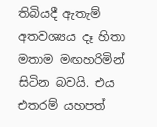තිබියදී ඇතැම් අතවශ්‍යය දෑ හිතා මතාම මඟහරිමින් සිටින බවයි. එය එතරම් යහපත්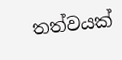තත්වයක්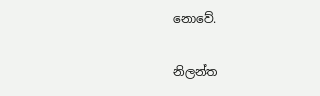නොවේ.

නිලන්ත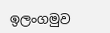ඉලංගමුව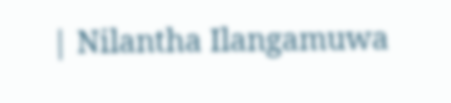| Nilantha Ilangamuwa